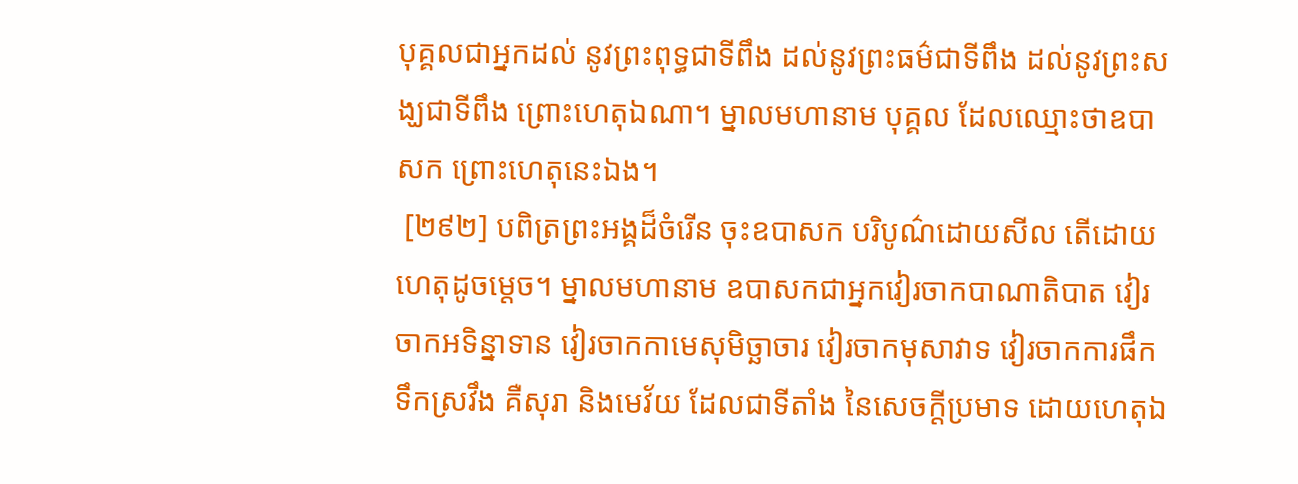បុគ្គលជាអ្នកដល់ នូវព្រះពុទ្ធជាទីពឹង ដល់នូវព្រះធម៌ជាទីពឹង ដល់នូវព្រះសង្ឃជាទីពឹង ព្រោះហេតុឯណា។ ម្នាលមហានាម បុគ្គល ដែលឈ្មោះថាឧបាសក ព្រោះហេតុនេះឯង។
 [២៩២] បពិត្រព្រះអង្គដ៏ចំរើន ចុះឧបាសក បរិបូណ៌ដោយសីល តើដោយហេតុដូចម្ដេច។ ម្នាលមហានាម ឧបាសកជាអ្នកវៀរចាកបាណាតិបាត វៀរចាកអទិន្នាទាន វៀរចាកកាមេសុមិច្ឆាចារ វៀរចាកមុសាវាទ វៀរចាកការផឹកទឹកស្រវឹង គឺសុរា និងមេវ័យ ដែលជាទីតាំង នៃសេចក្ដីប្រមាទ ដោយហេតុឯ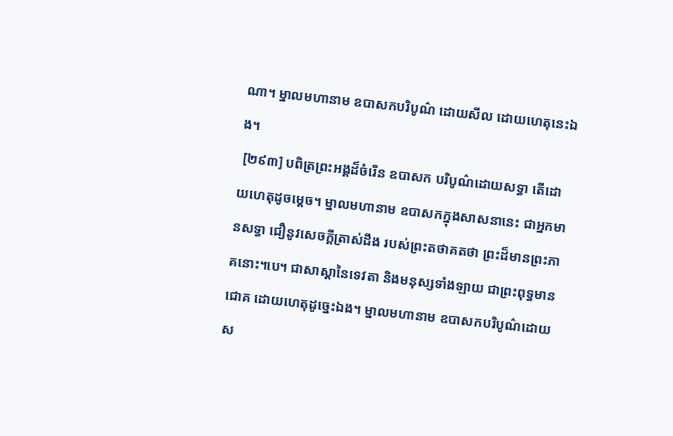ណា។ ម្នាលមហានាម ឧបាសកបរិបូណ៌ ដោយសីល ដោយហេតុនេះឯង។
 [២៩៣] បពិត្រព្រះអង្គដ៏ចំរើន ឧបាសក បរិបូណ៌ដោយសទ្ធា តើដោយហេតុដូចម្ដេច។ ម្នាលមហានាម ឧបាសកក្នុងសាសនានេះ ជាអ្នកមានសទ្ធា ជឿនូវសេចក្ដីត្រាស់ដឹង របស់ព្រះតថាគតថា ព្រះដ៏មានព្រះភាគនោះ។បេ។ ជាសាស្ដានៃទេវតា និងមនុស្សទាំងឡាយ ជាព្រះពុទ្ធមានជោគ ដោយហេតុដូច្នេះឯង។ ម្នាលមហានាម ឧបាសកបរិបូណ៌ដោយស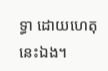ទ្ធា ដោយហេតុនេះឯង។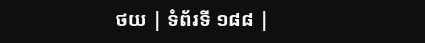ថយ | ទំព័រទី ១៨៨ |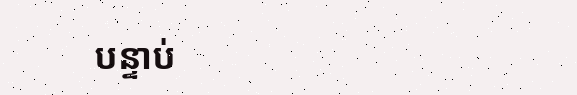បន្ទាប់